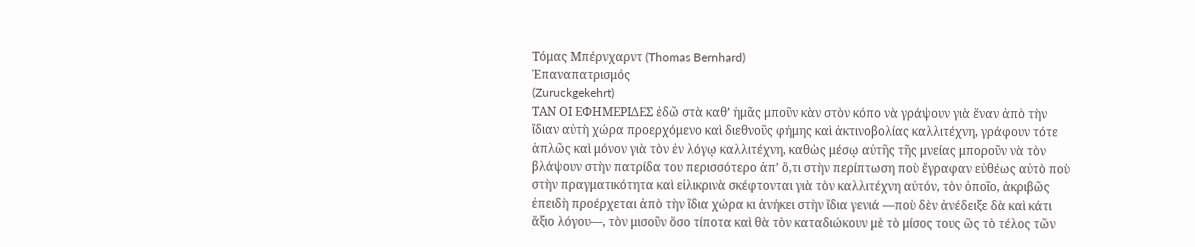Τόμας Μπέρνχαρντ (Thomas Bernhard)
Ἐπαναπατρισμός
(Zuruckgekehrt)
ΤΑΝ ΟΙ ΕΦΗΜΕΡΙΔΕΣ ἐδῶ στὰ καθ’ ἡμᾶς μποῦν κὰν στὸν κόπο νὰ γράψουν γιὰ ἕναν ἀπὸ τὴν ἴδιαν αὐτὴ χώρα προερχόμενο καὶ διεθνοῦς φήμης καὶ ἀκτινοβολίας καλλιτέχνη, γράφουν τότε ἁπλῶς καὶ μόνον γιὰ τὸν ἐν λόγῳ καλλιτέχνη, καθὼς μέσῳ αὐτῆς τῆς μνείας μποροῦν νὰ τὸν βλάψουν στὴν πατρίδα του περισσότερο ἀπ’ ὅ,τι στὴν περίπτωση ποὺ ἔγραφαν εὐθέως αὐτὸ ποὺ στὴν πραγματικότητα καὶ εἰλικρινὰ σκέφτονται γιὰ τὸν καλλιτέχνη αὐτόν, τὸν ὁποῖο, ἀκριβῶς ἐπειδὴ προέρχεται ἀπὸ τὴν ἴδια χώρα κι ἀνήκει στὴν ἴδια γενιά —ποὺ δὲν ἀνέδειξε δὰ καὶ κάτι ἄξιο λόγου—, τὸν μισοῦν ὅσο τίποτα καὶ θὰ τὸν καταδιώκουν μὲ τὸ μίσος τους ὣς τὸ τέλος τῶν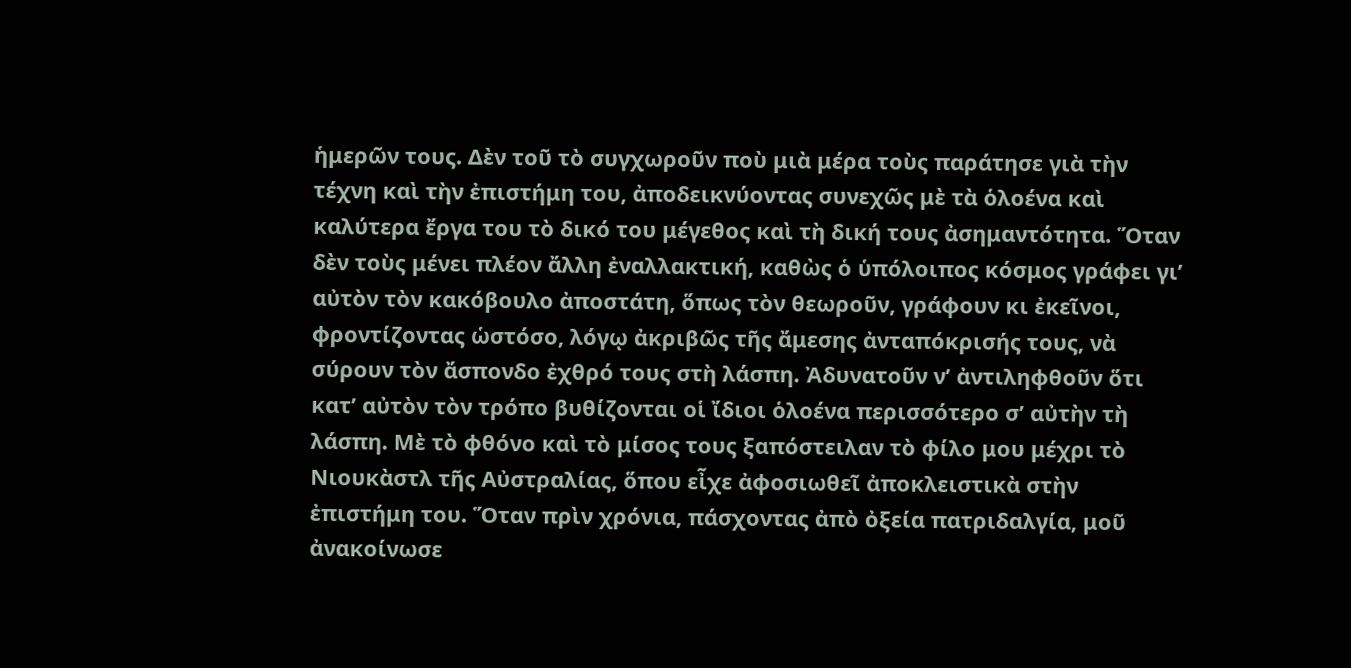ἡμερῶν τους. Δὲν τοῦ τὸ συγχωροῦν ποὺ μιὰ μέρα τοὺς παράτησε γιὰ τὴν τέχνη καὶ τὴν ἐπιστήμη του, ἀποδεικνύοντας συνεχῶς μὲ τὰ ὁλοένα καὶ καλύτερα ἔργα του τὸ δικό του μέγεθος καὶ τὴ δική τους ἀσημαντότητα. Ὅταν δὲν τοὺς μένει πλέον ἄλλη ἐναλλακτική, καθὼς ὁ ὑπόλοιπος κόσμος γράφει γι’ αὐτὸν τὸν κακόβουλο ἀποστάτη, ὅπως τὸν θεωροῦν, γράφουν κι ἐκεῖνοι, φροντίζοντας ὡστόσο, λόγῳ ἀκριβῶς τῆς ἄμεσης ἀνταπόκρισής τους, νὰ σύρουν τὸν ἄσπονδο ἐχθρό τους στὴ λάσπη. Ἀδυνατοῦν ν’ ἀντιληφθοῦν ὅτι κατ’ αὐτὸν τὸν τρόπο βυθίζονται οἱ ἴδιοι ὁλοένα περισσότερο σ’ αὐτὴν τὴ λάσπη. Μὲ τὸ φθόνο καὶ τὸ μίσος τους ξαπόστειλαν τὸ φίλο μου μέχρι τὸ Νιουκὰστλ τῆς Αὐστραλίας, ὅπου εἶχε ἀφοσιωθεῖ ἀποκλειστικὰ στὴν ἐπιστήμη του. Ὅταν πρὶν χρόνια, πάσχοντας ἀπὸ ὀξεία πατριδαλγία, μοῦ ἀνακοίνωσε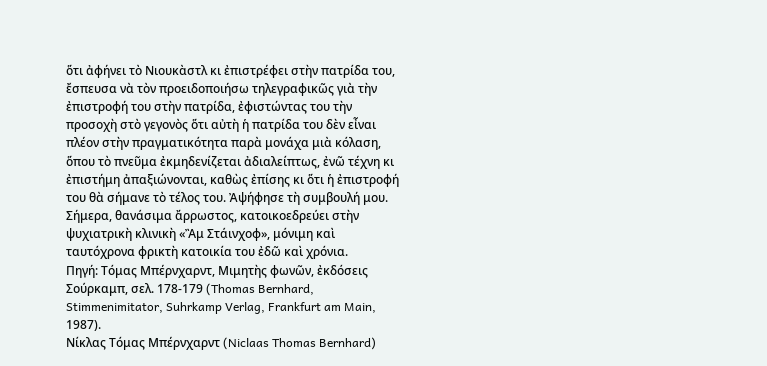ὅτι ἀφήνει τὸ Νιουκὰστλ κι ἐπιστρέφει στὴν πατρίδα του, ἔσπευσα νὰ τὸν προειδοποιήσω τηλεγραφικῶς γιὰ τὴν ἐπιστροφή του στὴν πατρίδα, ἐφιστώντας του τὴν προσοχὴ στὸ γεγονὸς ὅτι αὐτὴ ἡ πατρίδα του δὲν εἶναι πλέον στὴν πραγματικότητα παρὰ μονάχα μιὰ κόλαση, ὅπου τὸ πνεῦμα ἐκμηδενίζεται ἀδιαλείπτως, ἐνῶ τέχνη κι ἐπιστήμη ἀπαξιώνονται, καθὼς ἐπίσης κι ὅτι ἡ ἐπιστροφή του θὰ σήμανε τὸ τέλος του. Ἀψήφησε τὴ συμβουλή μου. Σήμερα, θανάσιμα ἄρρωστος, κατοικοεδρεύει στὴν ψυχιατρικὴ κλινικὴ «Ἂμ Στάινχοφ», μόνιμη καὶ ταυτόχρονα φρικτὴ κατοικία του ἐδῶ καὶ χρόνια.
Πηγή: Τόμας Μπέρνχαρντ, Μιμητὴς φωνῶν, ἐκδόσεις Σούρκαμπ, σελ. 178-179 (Thomas Bernhard, Stimmenimitator, Suhrkamp Verlag, Frankfurt am Main, 1987).
Νίκλας Τόμας Μπέρνχαρντ (Niclaas Thomas Bernhard)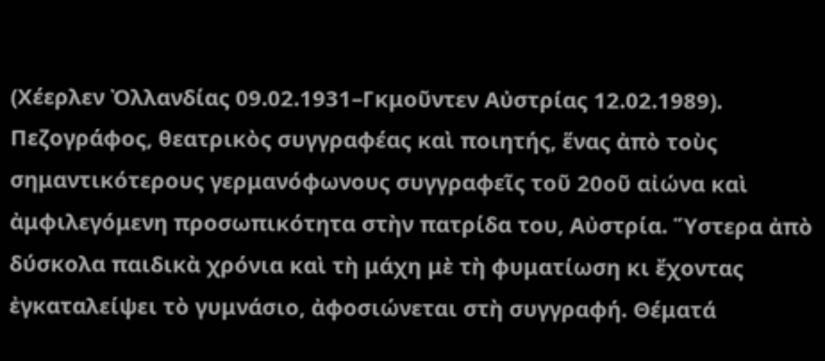(Χέερλεν Ὀλλανδίας 09.02.1931–Γκμοῦντεν Αὐστρίας 12.02.1989). Πεζογράφος, θεατρικὸς συγγραφέας καὶ ποιητής, ἕνας ἀπὸ τοὺς σημαντικότερους γερμανόφωνους συγγραφεῖς τοῦ 20οῦ αἰώνα καὶ ἀμφιλεγόμενη προσωπικότητα στὴν πατρίδα του, Αὐστρία. Ὕστερα ἀπὸ δύσκολα παιδικὰ χρόνια καὶ τὴ μάχη μὲ τὴ φυματίωση κι ἔχοντας ἐγκαταλείψει τὸ γυμνάσιο, ἀφοσιώνεται στὴ συγγραφή. Θέματά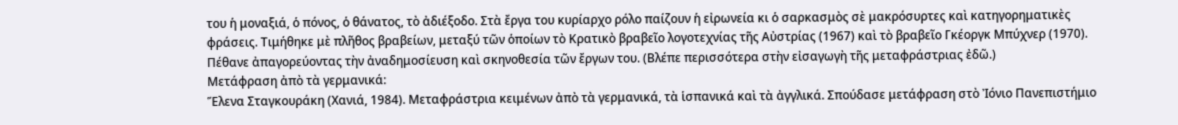του ἡ μοναξιά, ὁ πόνος, ὁ θάνατος, τὸ ἀδιέξοδο. Στὰ ἔργα του κυρίαρχο ρόλο παίζουν ἡ εἰρωνεία κι ὁ σαρκασμὸς σὲ μακρόσυρτες καὶ κατηγορηματικὲς φράσεις. Τιμήθηκε μὲ πλῆθος βραβείων, μεταξύ τῶν ὁποίων τὸ Κρατικὸ βραβεῖο λογοτεχνίας τῆς Αὐστρίας (1967) καὶ τὸ βραβεῖο Γκέοργκ Μπύχνερ (1970). Πέθανε ἀπαγορεύοντας τὴν ἀναδημοσίευση καὶ σκηνοθεσία τῶν ἔργων του. (Βλέπε περισσότερα στὴν εἰσαγωγὴ τῆς μεταφράστριας ἐδῶ.)
Μετάφραση ἀπὸ τὰ γερμανικά:
Ἕλενα Σταγκουράκη (Χανιά, 1984). Μεταφράστρια κειμένων ἀπὸ τὰ γερμανικά, τὰ ἱσπανικά καὶ τὰ ἀγγλικά. Σπούδασε μετάφραση στὸ Ἰόνιο Πανεπιστήμιο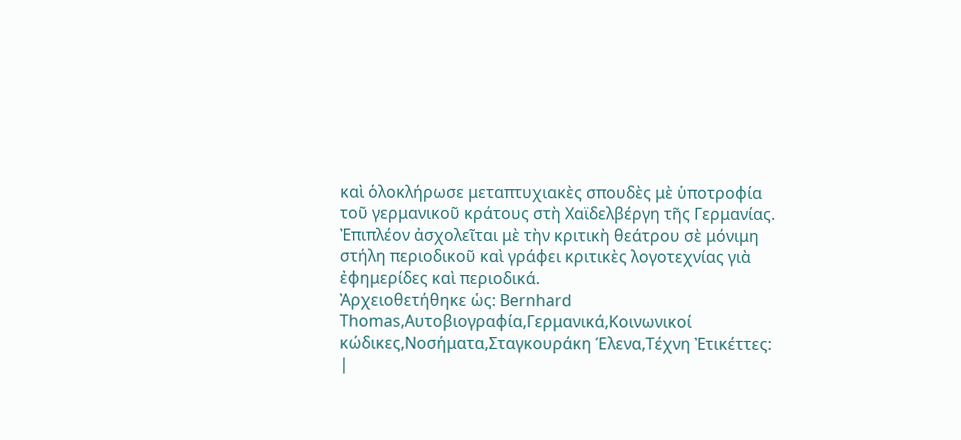καὶ ὁλοκλήρωσε μεταπτυχιακὲς σπουδὲς μὲ ὑποτροφία τοῦ γερμανικοῦ κράτους στὴ Χαϊδελβέργη τῆς Γερμανίας. Ἐπιπλέον ἀσχολεῖται μὲ τὴν κριτικὴ θεάτρου σὲ μόνιμη στήλη περιοδικοῦ καὶ γράφει κριτικὲς λογοτεχνίας γιὰ ἐφημερίδες καὶ περιοδικά.
Ἀρχειοθετήθηκε ὡς: Bernhard Thomas,Αυτοβιογραφία,Γερμανικά,Κοινωνικοί κώδικες,Νοσήματα,Σταγκουράκη Έλενα,Τέχνη Ἐτικέττες: |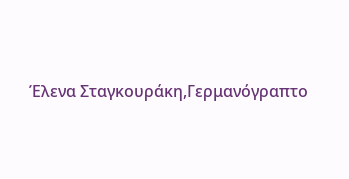Έλενα Σταγκουράκη,Γερμανόγραπτο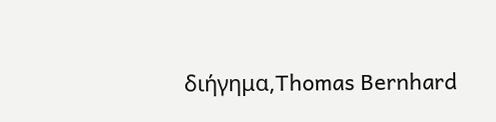διήγημα,Thomas Bernhard